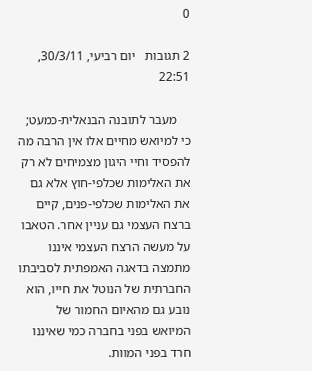0

2 תגובות   יום רביעי, 30/3/11, 22:51

    מעבר לתובנה הבנאלית-כמעט; כי למיואש מחיים אלו אין הרבה מה להפסיד וחיי היגון מצמיחים לא רק את האלימות שכלפי-חוץ אלא גם את האלימות שכלפי-פנים, קיים ברצח העצמי גם עניין אחר. הטאבו על מעשה הרצח העצמי איננו מתמצה בדאגה האמפתית לסביבתו החברתית של הנוטל את חייו, הוא נובע גם מהאיום החמור של המיואש בפני בחברה כמי שאיננו חרד בפני המוות.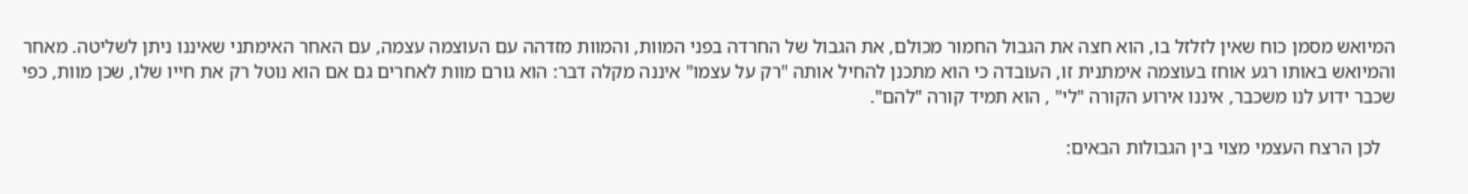המיואש מסמן כוח שאין לזלזל בו, הוא חצה את הגבול החמור מכולם, את הגבול של החרדה בפני המוות, והמוות מזדהה עם העוצמה עצמה, עם האחר האימתני שאיננו ניתן לשליטה. מאחר והמיואש באותו רגע אוחז בעוצמה אימתנית זו, העובדה כי הוא מתכנן להחיל אותה "רק על עצמו" איננה מקלה דבר: הוא גורם מוות לאחרים גם אם הוא נוטל רק את חייו שלו, שכן מוות, כפי שכבר ידוע לנו משכבר, איננו אירוע הקורה "לי" , הוא תמיד קורה "להם".

   לכן הרצח העצמי מצוי בין הגבולות הבאים: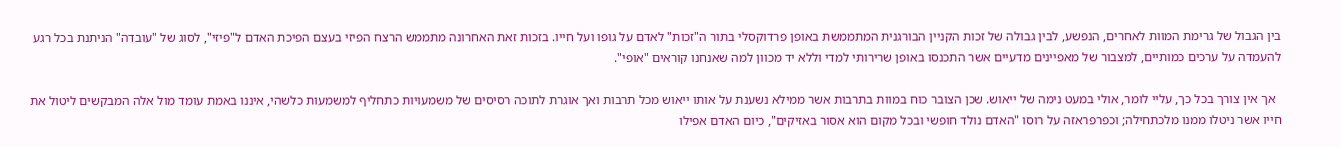בין הגבול של גרימת המוות לאחרים, הנפשע, לבין גבולה של זכות הקניין הבורגנית המתממשת באופן פרדוקסלי בתור ה"זכות" לאדם על גופו ועל חייו. בזכות זאת האחרונה מתממש הרצח הפיזי בעצם הפיכת האדם ל"פיזי", לסוג של "עובדה" הניתנת בכל רגע להעמדה על ערכים כמותיים, למצבור של מאפיינים מדעיים אשר התכנסו באופן שרירותי למדי וללא יד מכוון למה שאנחנו קוראים "אופי".

  אך אין צורך בכל כך, עליי לומר, אולי במעט נימה של ייאוש. שכן הצובר כוח במוות בתרבות אשר ממילא נשענת על אותו ייאוש מכל תרבות ואך אוגרת לתוכה רסיסים של משמעויות כתחליף למשמעות כלשהי, איננו באמת עומד מול אלה המבקשים ליטול את חייו אשר ניטלו ממנו מלכתחילה; וכפרפראזה על רוסו "האדם נולד חופשי ובכל מקום הוא אסור באזיקים", כיום האדם אפילו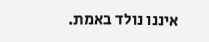איננו נולד באמת.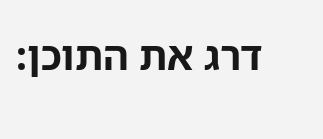דרג את התוכן: